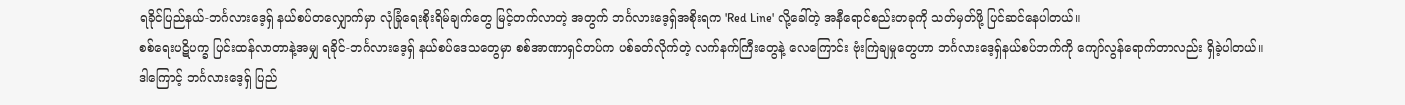ရခိုင်ပြည်နယ်-ဘင်္ဂလားဒေ့ရှ် နယ်စပ်တလျှောက်မှာ လုံခြုံရေးစိုးရိမ်ချက်တွေ မြင့်တက်လာတဲ့ အတွက် ဘင်္ဂလားဒေ့ရှ်အစိုးရက 'Red Line' လို့ခေါ်တဲ့ အနီရောင်စည်းတခုကို သတ်မှတ်ဖို့ ပြင်ဆင်နေပါတယ်။
စစ်ရေးပဋိပက္ခ ပြင်းထန်လာတာနဲ့အမျှ ရခိုင်-ဘင်္ဂလားဒေ့ရှ် နယ်စပ်ဒေသတွေမှာ စစ်အာဏာရှင်တပ်က ပစ်ခတ်လိုက်တဲ့ လက်နက်ကြီးတွေနဲ့ လေကြောင်း ဗုံးကြဲချမှုတွေဟာ ဘင်္ဂလားဒေ့ရှ်နယ်စပ်ဘက်ကို ကျော်လွန်ရောက်တာလည်း ရှိခဲ့ပါတယ်။
ဒါကြောင့် ဘင်္ဂလားဒေ့ရှ် ပြည်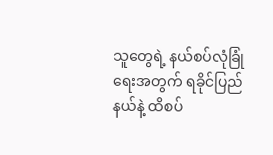သူတွေရဲ့ နယ်စပ်လုံခြုံရေးအတွက် ရခိုင်ပြည်နယ်နဲ့ ထိစပ်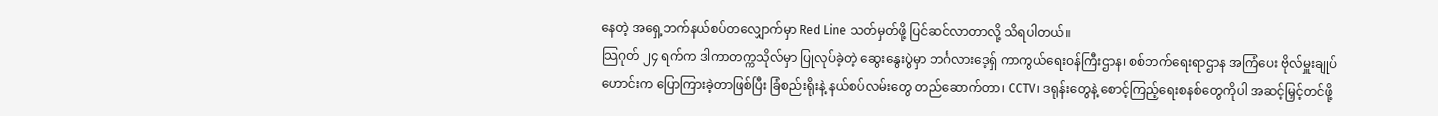နေတဲ့ အရှေ့ဘက်နယ်စပ်တလျှောက်မှာ Red Line သတ်မှတ်ဖို့ ပြင်ဆင်လာတာလို့ သိရပါတယ်။
သြဂုတ် ၂၄ ရက်က ဒါကာတက္ကသိုလ်မှာ ပြုလုပ်ခဲ့တဲ့ ဆွေးနွေးပွဲမှာ ဘင်္ဂလားဒေ့ရှ် ကာကွယ်ရေးဝန်ကြီးဌာန၊ စစ်ဘက်ရေးရာဌာန အကြံပေး ဗိုလ်မှူးချုပ်ဟောင်းက ပြောကြားခဲ့တာဖြစ်ပြီး ခြံစည်းရိုးနဲ့ နယ်စပ်လမ်းတွေ တည်ဆောက်တာ၊ CCTV၊ ဒရုန်းတွေနဲ့ စောင့်ကြည့်ရေးစနစ်တွေကိုပါ အဆင့်မြှင့်တင်ဖို့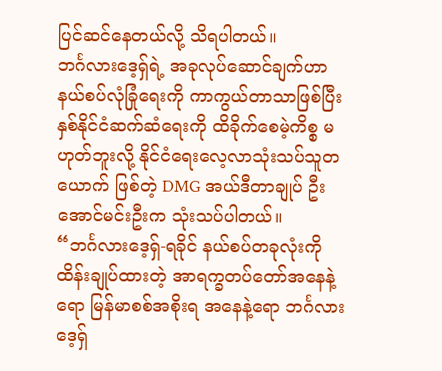ပြင်ဆင်နေတယ်လို့ သိရပါတယ်။
ဘင်္ဂလားဒေ့ရှ်ရဲ့ အခုလုပ်ဆောင်ချက်ဟာ နယ်စပ်လုံခြုံရေးကို ကာကွယ်တာသာဖြစ်ပြီး နှစ်နိုင်ငံဆက်ဆံရေးကို ထိခိုက်စေမဲ့ကိစ္စ မဟုတ်ဘူးလို့ နိုင်ငံရေးလေ့လာသုံးသပ်သူတယောက် ဖြစ်တဲ့ DMG အယ်ဒီတာချုပ် ဦးအောင်မင်းဦးက သုံးသပ်ပါတယ်။
“ဘင်္ဂလားဒေ့ရှ်-ရခိုင် နယ်စပ်တခုလုံးကို ထိန်းချုပ်ထားတဲ့ အာရက္ခတပ်တော်အနေနဲ့ရော မြန်မာစစ်အစိုးရ အနေနဲ့ရော ဘင်္ဂလားဒေ့ရှ်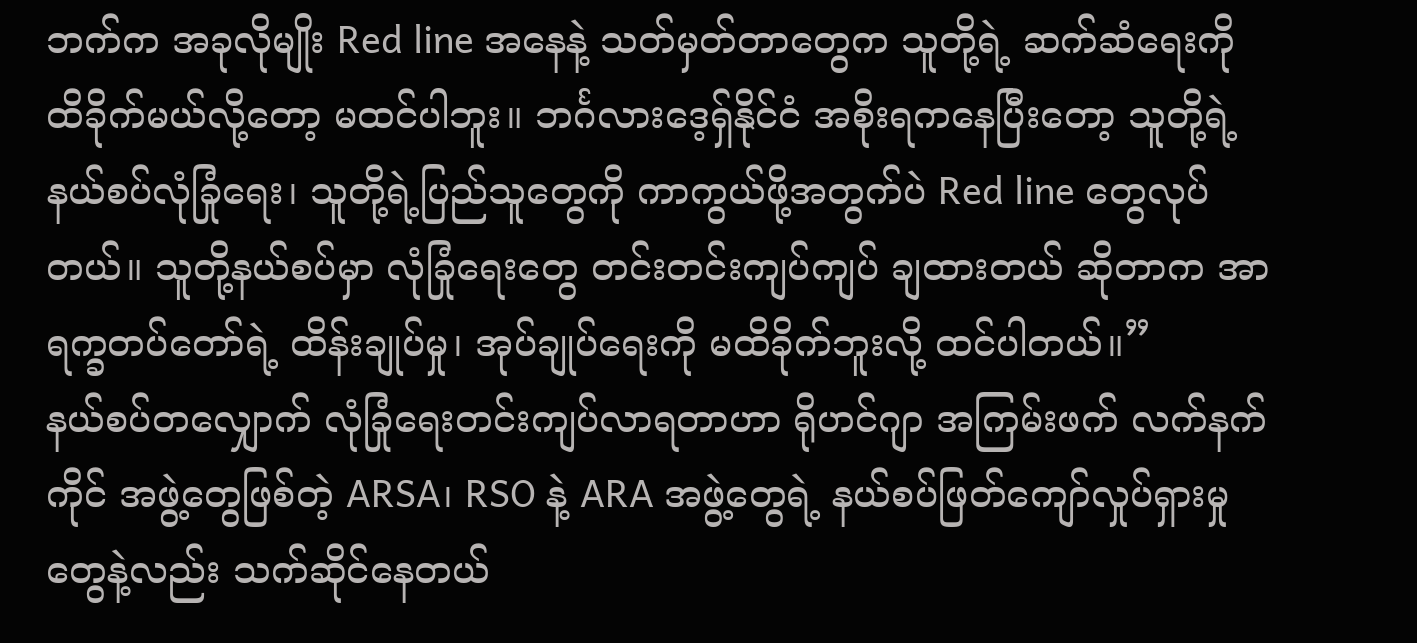ဘက်က အခုလိုမျိုး Red line အနေနဲ့ သတ်မှတ်တာတွေက သူတို့ရဲ့ ဆက်ဆံရေးကို ထိခိုက်မယ်လို့တော့ မထင်ပါဘူး။ ဘင်္ဂလားဒေ့ရှ်နိုင်ငံ အစိုးရကနေပြီးတော့ သူတို့ရဲ့ နယ်စပ်လုံခြုံရေး၊ သူတို့ရဲ့ပြည်သူတွေကို ကာကွယ်ဖို့အတွက်ပဲ Red line တွေလုပ်တယ်။ သူတို့နယ်စပ်မှာ လုံခြုံရေးတွေ တင်းတင်းကျပ်ကျပ် ချထားတယ် ဆိုတာက အာရက္ခတပ်တော်ရဲ့ ထိန်းချုပ်မှု၊ အုပ်ချုပ်ရေးကို မထိခိုက်ဘူးလို့ ထင်ပါတယ်။”
နယ်စပ်တလျှောက် လုံခြုံရေးတင်းကျပ်လာရတာဟာ ရိုဟင်ဂျာ အကြမ်းဖက် လက်နက်ကိုင် အဖွဲ့တွေဖြစ်တဲ့ ARSA၊ RSO နဲ့ ARA အဖွဲ့တွေရဲ့ နယ်စပ်ဖြတ်ကျော်လှုပ်ရှားမှုတွေနဲ့လည်း သက်ဆိုင်နေတယ်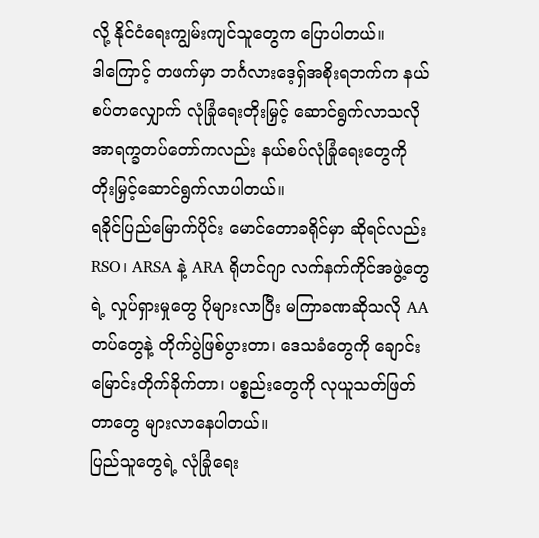လို့ နိုင်ငံရေးကျွမ်းကျင်သူတွေက ပြောပါတယ်။
ဒါကြောင့် တဖက်မှာ ဘင်္ဂလားဒေ့ရှ်အစိုးရဘက်က နယ်စပ်တလျှောက် လုံခြုံရေးတိုးမြှင့် ဆောင်ရွက်လာသလို အာရက္ခတပ်တော်ကလည်း နယ်စပ်လုံခြုံရေးတွေကို တိုးမြှင့်ဆောင်ရွက်လာပါတယ်။
ရခိုင်ပြည်မြောက်ပိုင်း မောင်တောခရိုင်မှာ ဆိုရင်လည်း RSO၊ ARSA နဲ့ ARA ရိုဟင်ဂျာ လက်နက်ကိုင်အဖွဲ့တွေရဲ့ လှုပ်ရှားမှုတွေ ပိုများလာပြီး မကြာခဏဆိုသလို AA တပ်တွေနဲ့ တိုက်ပွဲဖြစ်ပွားတာ၊ ဒေသခံတွေကို ချောင်းမြောင်းတိုက်ခိုက်တာ၊ ပစ္စည်းတွေကို လုယူသတ်ဖြတ်တာတွေ များလာနေပါတယ်။
ပြည်သူတွေရဲ့ လုံခြုံရေး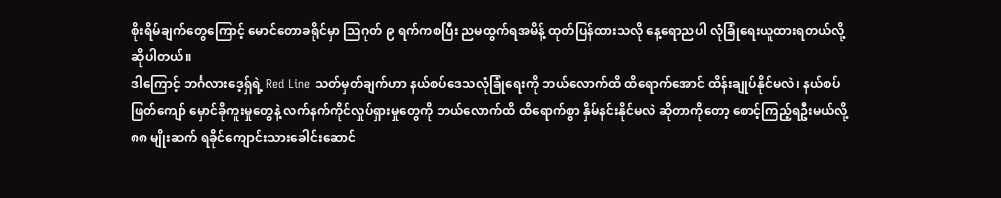စိုးရိမ်ချက်တွေကြောင့် မောင်တောခရိုင်မှာ သြဂုတ် ၉ ရက်ကစပြီး ညမထွက်ရအမိန့် ထုတ်ပြန်ထားသလို နေ့ရောညပါ လုံခြုံရေးယူထားရတယ်လို့ ဆိုပါတယ်။
ဒါကြောင့် ဘင်္ဂလားဒေ့ရှ်ရဲ့ Red Line သတ်မှတ်ချက်ဟာ နယ်စပ်ဒေသလုံခြုံရေးကို ဘယ်လောက်ထိ ထိရောက်အောင် ထိန်းချုပ်နိုင်မလဲ၊ နယ်စပ်ဖြတ်ကျော် မှောင်ခိုကူးမှုတွေနဲ့ လက်နက်ကိုင်လှုပ်ရှားမှုတွေကို ဘယ်လောက်ထိ ထိရောက်စွာ နှိမ်နင်းနိုင်မလဲ ဆိုတာကိုတော့ စောင့်ကြည့်ရဦးမယ်လို့ ၈၈ မျိုးဆက် ရခိုင်ကျောင်းသားခေါင်းဆောင်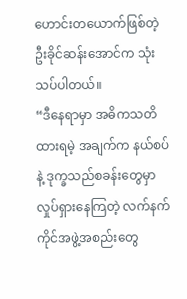ဟောင်းတယောက်ဖြစ်တဲ့ ဦးခိုင်ဆန်းအောင်က သုံးသပ်ပါတယ်။
“ဒီနေရာမှာ အဓိကသတိထားရမဲ့ အချက်က နယ်စပ်နဲ့ ဒုက္ခသည်စခန်းတွေမှာ လှုပ်ရှားနေကြတဲ့ လက်နက်ကိုင်အဖွဲ့အစည်းတွေ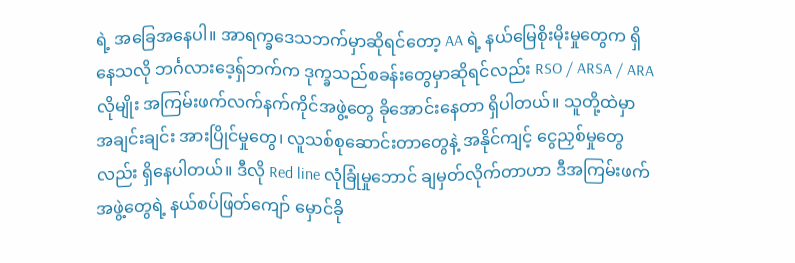ရဲ့ အခြေအနေပါ။ အာရက္ခဒေသဘက်မှာဆိုရင်တော့ AA ရဲ့ နယ်မြေစိုးမိုးမှုတွေက ရှိနေသလို ဘင်္ဂလားဒေ့ရှ်ဘက်က ဒုက္ခသည်စခန်းတွေမှာဆိုရင်လည်း RSO / ARSA / ARA လိုမျိုး အကြမ်းဖက်လက်နက်ကိုင်အဖွဲ့တွေ ခိုအောင်းနေတာ ရှိပါတယ်။ သူတို့ထဲမှာ အချင်းချင်း အားပြိုင်မှုတွေ၊ လူသစ်စုဆောင်းတာတွေနဲ့ အနိုင်ကျင့် ငွေညှစ်မှုတွေလည်း ရှိနေပါတယ်။ ဒီလို Red line လုံခြုံမှုဘောင် ချမှတ်လိုက်တာဟာ ဒီအကြမ်းဖက်အဖွဲ့တွေရဲ့ နယ်စပ်ဖြတ်ကျော် မှောင်ခို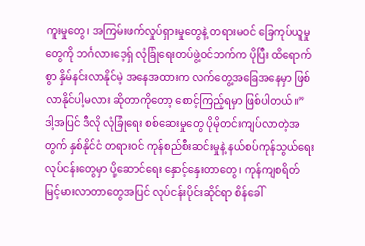ကူးမှုတွေ၊ အကြမ်းဖက်လှုပ်ရှားမှုတွေနဲ့ တရားမဝင် ခြေကုပ်ယူမှုတွေကို ဘင်္ဂလားဒေ့ရှ် လုံခြုံရေးတပ်ဖွဲ့ဝင်ဘက်က ပိုပြီး ထိရောက်စွာ နှိမ်နင်းလာနိုင်မဲ့ အနေအထားက လက်တွေ့အခြေအနေမှာ ဖြစ်လာနိုင်ပါ့မလား ဆိုတာကိုတော့ စောင့်ကြည့်ရမှာ ဖြစ်ပါတယ်။”
ဒါ့အပြင် ဒီလို လုံခြုံရေး စစ်ဆေးမှုတွေ ပိုမိုတင်းကျပ်လာတဲ့အတွက် နှစ်နိုင်ငံ တရားဝင် ကုန်စည်စီးဆင်းမှုနဲ့ နယ်စပ်ကုန်သွယ်ရေးလုပ်ငန်းတွေမှာ ပို့ဆောင်ရေး နှောင့်နှေးတာတွေ၊ ကုန်ကျစရိတ် မြင့်မားလာတာတွေအပြင် လုပ်ငန်းပိုင်းဆိုင်ရာ စိန်ခေါ်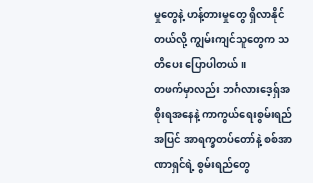မှုတွေနဲ့ ဟန့်တားမှုတွေ ရှိလာနိုင်တယ်လို့ ကျွမ်းကျင်သူတွေက သတိပေး ပြောပါတယ်။
တဖက်မှာလည်း ဘင်္ဂလားဒေ့ရှ်အစိုးရအနေနဲ့ ကာကွယ်ရေးစွမ်းရည်အပြင် အာရက္ခတပ်တော်နဲ့ စစ်အာဏာရှင်ရဲ့ စွမ်းရည်တွေ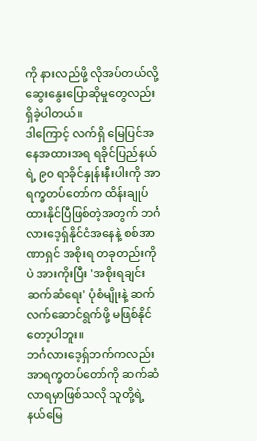ကို နားလည်ဖို့ လိုအပ်တယ်လို့ ဆွေးနွေးပြောဆိုမှုတွေလည်း ရှိခဲ့ပါတယ်။
ဒါကြောင့် လက်ရှိ မြေပြင်အနေအထားအရ ရခိုင်ပြည်နယ်ရဲ့ ၉၀ ရာခိုင်နှုန်းနီးပါးကို အာရက္ခတပ်တော်က ထိန်းချုပ်ထားနိုင်ပြီဖြစ်တဲ့အတွက် ဘင်္ဂလားဒေ့ရှ်နိုင်ငံအနေနဲ့ စစ်အာဏာရှင် အစိုးရ တခုတည်းကိုပဲ အားကိုးပြီး 'အစိုးရချင်း ဆက်ဆံရေး' ပုံစံမျိုးနဲ့ ဆက်လက်ဆောင်ရွက်ဖို့ မဖြစ်နိုင်တော့ပါဘူး။
ဘင်္ဂလားဒေ့ရှ်ဘက်ကလည်း အာရက္ခတပ်တော်ကို ဆက်ဆံလာရမှာဖြစ်သလို သူတို့ရဲ့ နယ်မြေ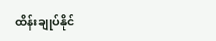ထိန်းချုပ်နိုင်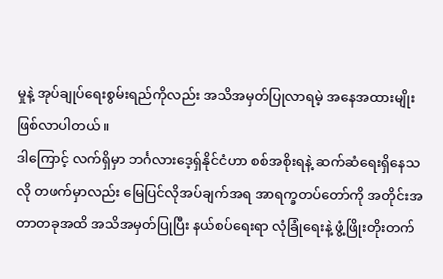မှုနဲ့ အုပ်ချုပ်ရေးစွမ်းရည်ကိုလည်း အသိအမှတ်ပြုလာရမဲ့ အနေအထားမျိုး ဖြစ်လာပါတယ်။
ဒါကြောင့် လက်ရှိမှာ ဘင်္ဂလားဒေ့ရှ်နိုင်ငံဟာ စစ်အစိုးရနဲ့ ဆက်ဆံရေးရှိနေသလို တဖက်မှာလည်း မြေပြင်လိုအပ်ချက်အရ အာရက္ခတပ်တော်ကို အတိုင်းအတာတခုအထိ အသိအမှတ်ပြုပြီး နယ်စပ်ရေးရာ လုံခြုံရေးနဲ့ ဖွံ့ဖြိုးတိုးတက်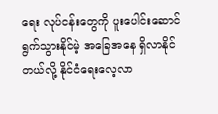ရေး လုပ်ငန်းတွေကို ပူးပေါင်းဆောင်ရွက်သွားနိုင်မဲ့ အခြေအနေ ရှိလာနိုင်တယ်လို့ နိုင်ငံရေးလေ့လာ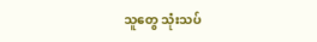သူတွေ သုံးသပ်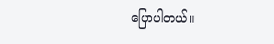ပြောပါတယ်။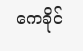ကေခိုင်